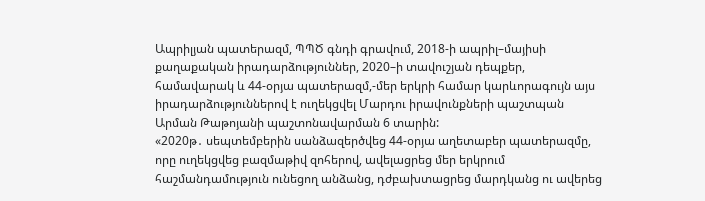Ապրիլյան պատերազմ, ՊՊԾ գնդի գրավում, 2018-ի ապրիլ–մայիսի քաղաքական իրադարձություններ, 2020–ի տավուշյան դեպքեր, համավարակ և 44-օրյա պատերազմ,-մեր երկրի համար կարևորագույն այս իրադարձություններով է ուղեկցվել Մարդու իրավունքների պաշտպան Արման Թաթոյանի պաշտոնավարման 6 տարին:
«2020թ․ սեպտեմբերին սանձազերծվեց 44-օրյա աղետաբեր պատերազմը, որը ուղեկցվեց բազմաթիվ զոհերով, ավելացրեց մեր երկրում հաշմանդամություն ունեցող անձանց, դժբախտացրեց մարդկանց ու ավերեց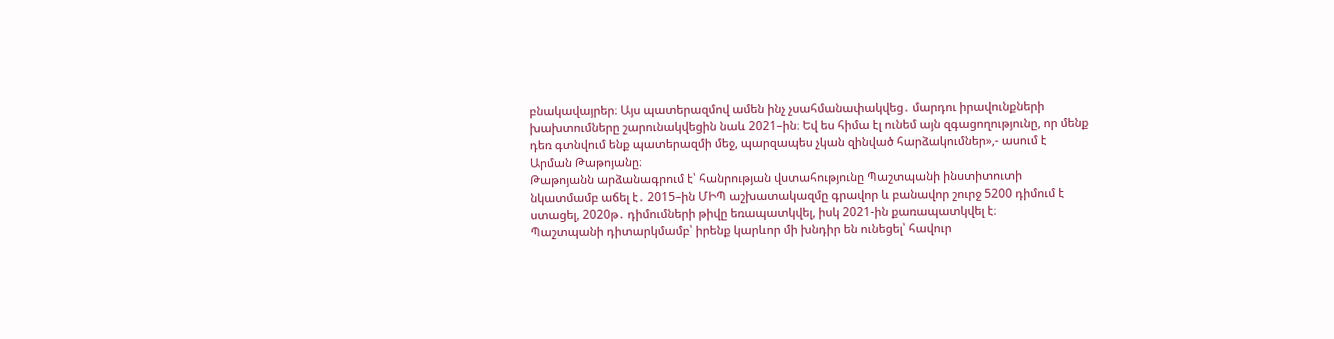բնակավայրեր։ Այս պատերազմով ամեն ինչ չսահմանափակվեց․ մարդու իրավունքների խախտումները շարունակվեցին նաև 2021–ին։ Եվ ես հիմա էլ ունեմ այն զգացողությունը, որ մենք դեռ գտնվում ենք պատերազմի մեջ, պարզապես չկան զինված հարձակումներ»,- ասում է Արման Թաթոյանը։
Թաթոյանն արձանագրում է՝ հանրության վստահությունը Պաշտպանի ինստիտուտի նկատմամբ աճել է․ 2015–ին ՄԻՊ աշխատակազմը գրավոր և բանավոր շուրջ 5200 դիմում է ստացել, 2020թ․ դիմումների թիվը եռապատկվել, իսկ 2021-ին քառապատկվել է։
Պաշտպանի դիտարկմամբ՝ իրենք կարևոր մի խնդիր են ունեցել՝ հավուր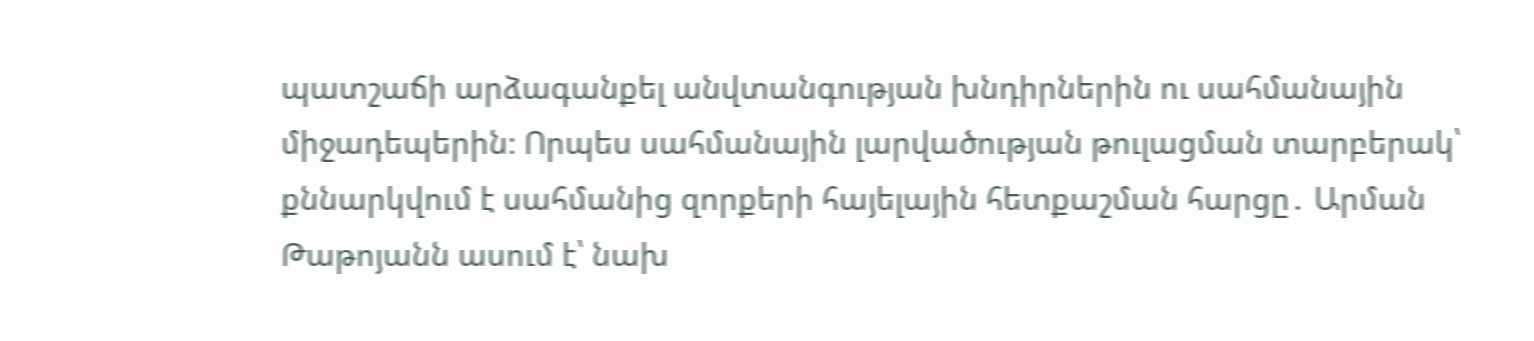պատշաճի արձագանքել անվտանգության խնդիրներին ու սահմանային միջադեպերին։ Որպես սահմանային լարվածության թուլացման տարբերակ՝ քննարկվում է սահմանից զորքերի հայելային հետքաշման հարցը․ Արման Թաթոյանն ասում է՝ նախ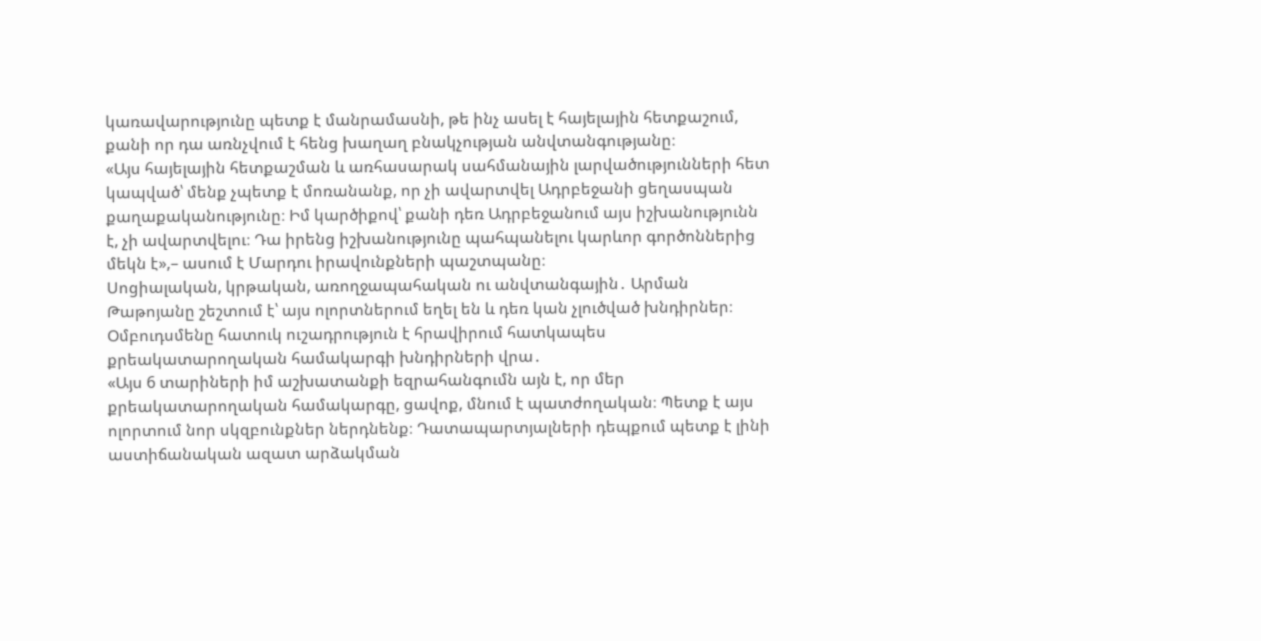կառավարությունը պետք է մանրամասնի, թե ինչ ասել է հայելային հետքաշում, քանի որ դա առնչվում է հենց խաղաղ բնակչության անվտանգությանը։
«Այս հայելային հետքաշման և առհասարակ սահմանային լարվածությունների հետ կապված՝ մենք չպետք է մոռանանք, որ չի ավարտվել Ադրբեջանի ցեղասպան քաղաքականությունը։ Իմ կարծիքով՝ քանի դեռ Ադրբեջանում այս իշխանությունն է, չի ավարտվելու։ Դա իրենց իշխանությունը պահպանելու կարևոր գործոններից մեկն է»,– ասում է Մարդու իրավունքների պաշտպանը։
Սոցիալական, կրթական, առողջապահական ու անվտանգային․ Արման Թաթոյանը շեշտում է՝ այս ոլորտներում եղել են և դեռ կան չլուծված խնդիրներ։ Օմբուդսմենը հատուկ ուշադրություն է հրավիրում հատկապես քրեակատարողական համակարգի խնդիրների վրա․
«Այս 6 տարիների իմ աշխատանքի եզրահանգումն այն է, որ մեր քրեակատարողական համակարգը, ցավոք, մնում է պատժողական։ Պետք է այս ոլորտում նոր սկզբունքներ ներդնենք։ Դատապարտյալների դեպքում պետք է լինի աստիճանական ազատ արձակման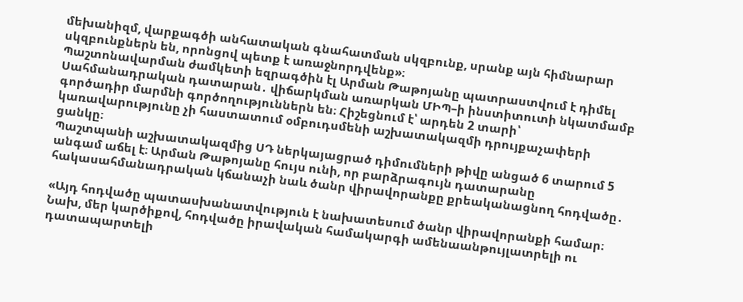մեխանիզմ, վարքագծի անհատական գնահատման սկզբունք, սրանք այն հիմնարար սկզբունքներն են, որոնցով պետք է առաջնորդվենք»։
Պաշտոնավարման ժամկետի եզրագծին էլ Արման Թաթոյանը պատրաստվում է դիմել Սահմանադրական դատարան․ վիճարկման առարկան ՄԻՊ–ի ինստիտուտի նկատմամբ գործադիր մարմնի գործողություններն են։ Հիշեցնում է՝ արդեն 2 տարի՝ կառավարությունը չի հաստատում օմբուդսմենի աշխատակազմի դրույքաչափերի ցանկը։
Պաշտպանի աշխատակազմից ՍԴ ներկայացրած դիմումների թիվը անցած 6 տարում 5 անգամ աճել է։ Արման Թաթոյանը հույս ունի, որ բարձրագույն դատարանը հակասահմանադրական կճանաչի նաև ծանր վիրավորանքը քրեականացնող հոդվածը․

«Այդ հոդվածը պատասխանատվություն է նախատեսում ծանր վիրավորանքի համար։ Նախ, մեր կարծիքով, հոդվածը իրավական համակարգի ամենաանթույլատրելի ու դատապարտելի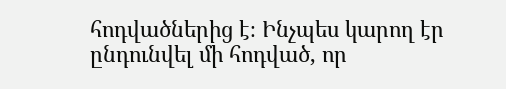հոդվածներից է։ Ինչպես կարող էր ընդունվել մի հոդված, որ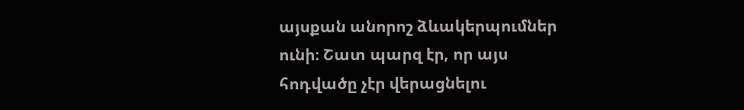այսքան անորոշ ձևակերպումներ ունի։ Շատ պարզ էր, որ այս հոդվածը չէր վերացնելու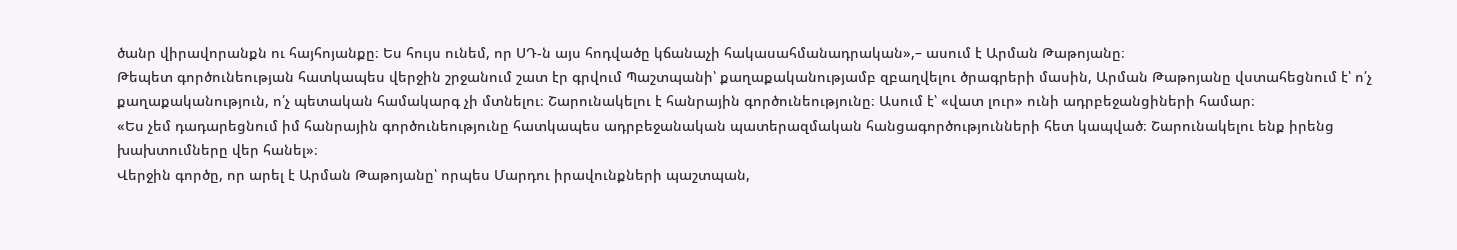ծանր վիրավորանքն ու հայհոյանքը։ Ես հույս ունեմ, որ ՍԴ-ն այս հոդվածը կճանաչի հակասահմանադրական»,– ասում է Արման Թաթոյանը։
Թեպետ գործունեության հատկապես վերջին շրջանում շատ էր գրվում Պաշտպանի՝ քաղաքականությամբ զբաղվելու ծրագրերի մասին, Արման Թաթոյանը վստահեցնում է՝ ո՛չ քաղաքականություն, ո՛չ պետական համակարգ չի մտնելու։ Շարունակելու է հանրային գործունեությունը։ Ասում է՝ «վատ լուր» ունի ադրբեջանցիների համար։
«Ես չեմ դադարեցնում իմ հանրային գործունեությունը հատկապես ադրբեջանական պատերազմական հանցագործությունների հետ կապված։ Շարունակելու ենք իրենց խախտումները վեր հանել»։
Վերջին գործը, որ արել է Արման Թաթոյանը՝ որպես Մարդու իրավունքների պաշտպան,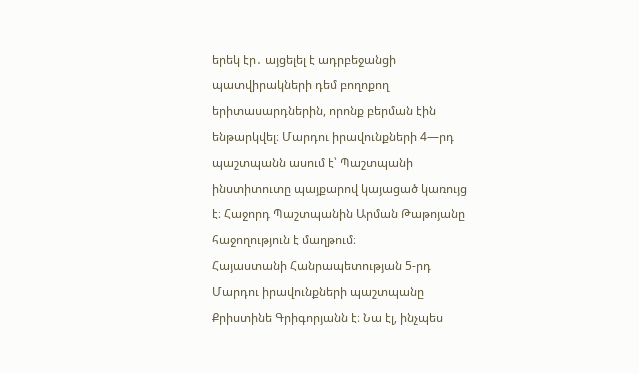երեկ էր․ այցելել է ադրբեջանցի պատվիրակների դեմ բողոքող երիտասարդներին, որոնք բերման էին ենթարկվել։ Մարդու իրավունքների 4—րդ պաշտպանն ասում է՝ Պաշտպանի ինստիտուտը պայքարով կայացած կառույց է։ Հաջորդ Պաշտպանին Արման Թաթոյանը հաջողություն է մաղթում։
Հայաստանի Հանրապետության 5-րդ Մարդու իրավունքների պաշտպանը Քրիստինե Գրիգորյանն է։ Նա էլ, ինչպես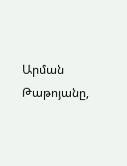Արման Թաթոյանը,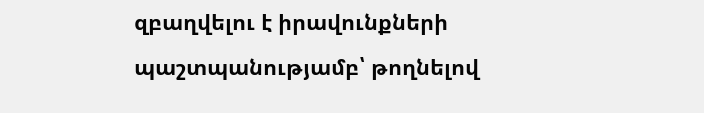զբաղվելու է իրավունքների պաշտպանությամբ՝ թողնելով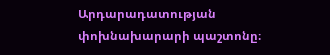Արդարադատության փոխնախարարի պաշտոնը։